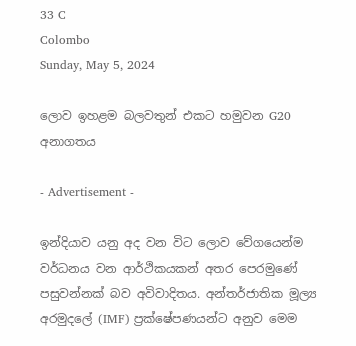33 C
Colombo
Sunday, May 5, 2024

ලොව ඉහළම බලවතුන් එකට හමුවන G20 අනාගතය

- Advertisement -

ඉන්දියාව යනු අද වන විට ලොව වේගයෙන්ම වර්ධනය වන ආර්ථිකයකන් අතර පෙරමුණේ පසුවන්නක් බව අවිවාදිතය. අන්තර්ජාතික මූල්‍ය අරමුදලේ (IMF) ප්‍රක්ෂේපණයන්ට අනුව මෙම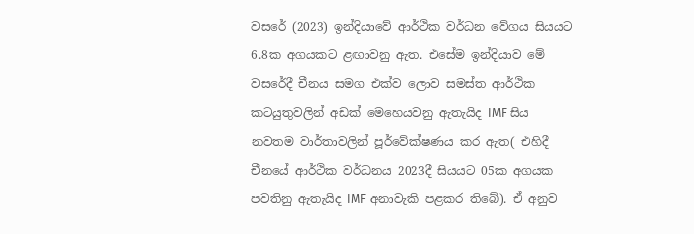වසරේ (2023) ඉන්දියාවේ ආර්ථික වර්ධන වේගය සියයට 6.8ක අගයකට ළඟාවනු ඇත. එසේම ඉන්දියාව මේ වසරේදී චීනය සමග එක්ව ලොව සමස්ත ආර්ථික කටයුතුවලින් අඩක් මෙහෙයවනු ඇතැයිද IMF සිය නවතම වාර්තාවලින් පූර්වේක්ෂණය කර ඇත( එහිදී චීනයේ ආර්ථික වර්ධනය 2023දී සියයට 05ක අගයක පවතිනු ඇතැයිද IMF අනාවැකි පළකර තිබේ). ඒ අනුව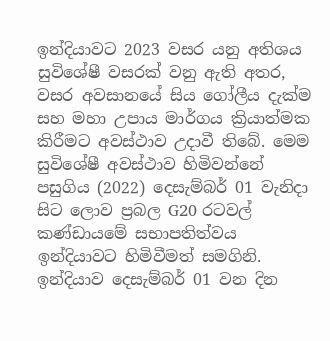ඉන්දියාවට 2023 වසර යනු අතිශය සුවිශේෂී වසරක් වනු ඇති අතර, වසර අවසානයේ සිය ගෝලීය දැක්ම සහ මහා උපාය මාර්ගය ක්‍රියාත්මක කිරීමට අවස්ථාව උදාවී තිබේ. මෙම සුවිශේෂී අවස්ථාව හිමිවන්නේ පසුගිය (2022) දෙසැම්බර් 01 වැනිදා සිට ලොව ප්‍රබල G20 රටවල් කණ්ඩායමේ සභාපතිත්වය ඉන්දියාවට හිමිවීමත් සමගිනි. ඉන්දියාව දෙසැම්බර් 01 වන දින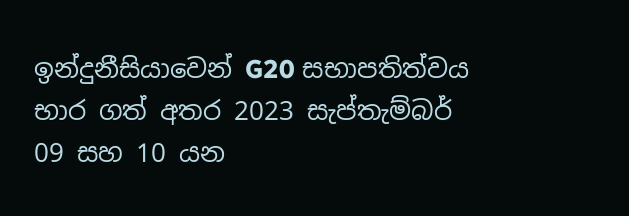ඉන්දුනීසියාවෙන් G20 සභාපතිත්වය භාර ගත් අතර 2023 සැප්තැම්බර් 09 සහ 10 යන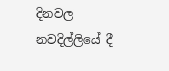දිනවල නවදිල්ලියේ දී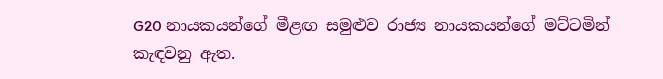G20 නායකයන්ගේ මීළඟ සමුළුව රාජ්‍ය නායකයන්ගේ මට්ටමින් කැඳවනු ඇත.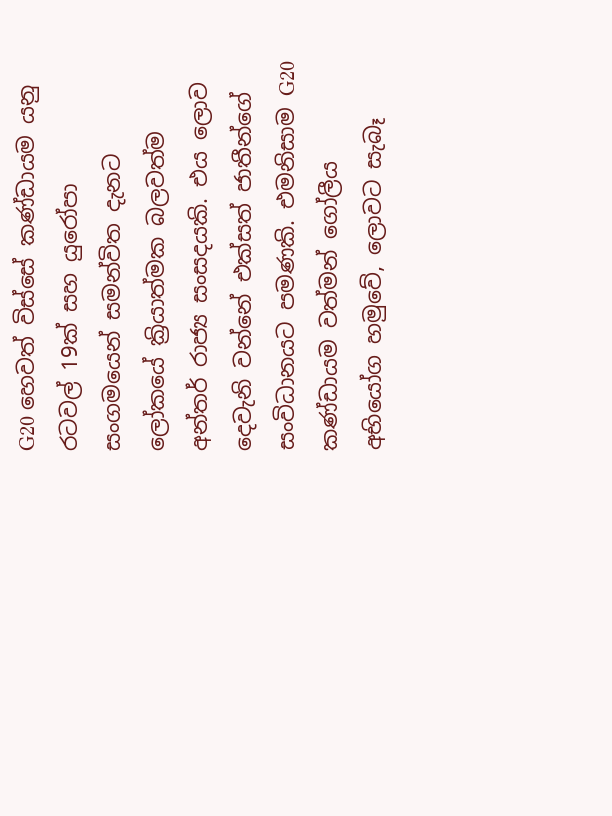G20 හෙවත් විස්සේ කණ්ඩායම යනු රටවල් 19ක් සහ යුරෝපා සංගමයෙන් සමන්විත දැනට ලෝකයේ ක්‍රියාත්මක බලවත්ම අන්තර් රාජ්‍ය සංසදයකි. එය ලොව දෙවැනි වන්නේ එක්සත් ජාතීන්ගේ සංවිධානයට පමණකි. එමනිසාම G20 කණ්ඩායම වත්මන් ගෝලීය අභියෝග හමුවේ, ලොවට සැබෑ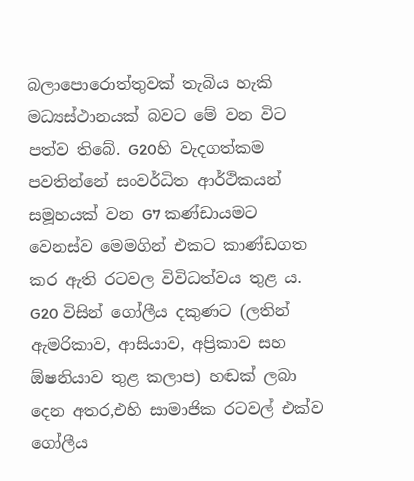බලාපොරොත්තුවක් තැබිය හැකි මධ්‍යස්ථානයක් බවට මේ වන විට පත්ව තිබේ. G20හි වැදගත්කම පවතින්නේ සංවර්ධිත ආර්ථිකයන් සමූහයක් වන G7 කණ්ඩායමට වෙනස්ව මෙමගින් එකට කාණ්ඩගත කර ඇති රටවල විවිධත්වය තුළ ය. G20 විසින් ගෝලීය දකුණට (ලතින් ඇමරිකාව, ආසියාව, අප්‍රිකාව සහ ඕෂනියාව තුළ කලාප) හඬක් ලබා දෙන අතර,එහි සාමාජික රටවල් එක්ව ගෝලීය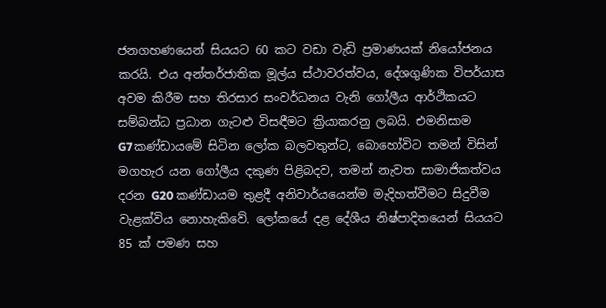ජනගහණයෙන් සියයට 60 කට වඩා වැඩි ප්‍රමාණයක් නියෝජනය කරයි. එය අන්තර්ජාතික මූල්ය ස්ථාවරත්වය, දේශගුණික විපර්යාස අවම කිරීම සහ තිරසාර සංවර්ධනය වැනි ගෝලීය ආර්ථිකයට සම්බන්ධ ප්‍රධාන ගැටළු විසඳීමට ක්‍රියාකරනු ලබයි. එමනිසාම G7කණ්ඩායමේ සිටින ලෝක බලවතුන්ට, බොහෝවිට තමන් විසින් මගහැර යන ගෝලීය දකුණ පිළිබදව, තමන් නැවත සාමාජිකත්වය දරන G20 කණ්ඩායම තුළදී අනිවාර්යයෙන්ම මැදිහත්වීමට සිදුවීම වැළක්විය නොහැකිවේ. ලෝකයේ දළ දේශීය නිෂ්පාදිතයෙන් සියයට 85 ක් පමණ සහ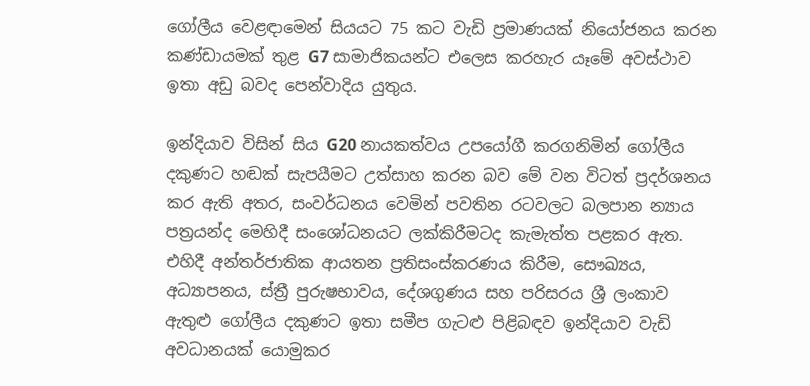ගෝලීය වෙළඳාමෙන් සියයට 75 කට වැඩි ප්‍රමාණයක් නියෝජනය කරන කණ්ඩායමක් තුළ G7 සාමාජිකයන්ට එලෙස කරහැර යෑමේ අවස්ථාව ඉතා අඩු බවද පෙන්වාදිය යුතුය.

ඉන්දියාව විසින් සිය G20 නායකත්වය උපයෝගී කරගනිමින් ගෝලීය දකුණට හඬක් සැපයීමට උත්සාහ කරන බව මේ වන විටත් ප්‍රදර්ශනය කර ඇති අතර, සංවර්ධනය වෙමින් පවතින රටවලට බලපාන න්‍යාය පත්‍රයන්ද මෙහිදී සංශෝධනයට ලක්කිරීමටද කැමැත්ත පළකර ඇත. එහිදී අන්තර්ජාතික ආයතන ප්‍රතිසංස්කරණය කිරීම, සෞඛ්‍යය, අධ්‍යාපනය, ස්ත්‍රී පුරුෂභාවය, දේශගුණය සහ පරිසරය ශ්‍රී ලංකාව ඇතුළු ගෝලීය දකුණට ඉතා සමීප ගැටළු පිළිබඳව ඉන්දියාව වැඩි අවධානයක් යොමුකර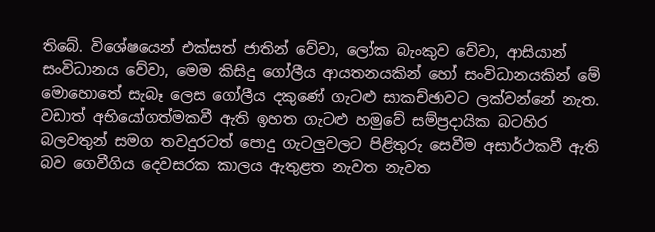තිබේ. විශේෂයෙන් එක්සත් ජාතින් වේවා, ලෝක බැංකුව වේවා, ආසියාන් සංවිධානය වේවා, මෙම කිසිදු ගෝලීය ආයතනයකින් හෝ සංවිධානයකින් මේ මොහොතේ සැබෑ ලෙස ගෝලීය දකුණේ ගැටළු සාකච්ඡාවට ලක්වන්නේ නැත. වඩාත් අභියෝගත්මකවී ඇති ඉහත ගැටළු හමුවේ සම්ප්‍රදායික බටහිර බලවතුන් සමග තවදුරටත් පොදු ගැටලුවලට පිළිතුරු සෙවීම අසාර්ථකවී ඇති බව ගෙවීගිය දෙවසරක කාලය ඇතුළත නැවත නැවත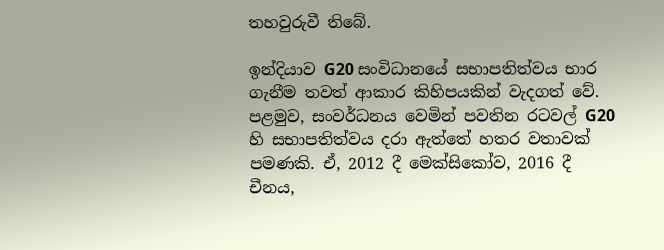තහවුරුවී තිබේ.

ඉන්දියාව G20 සංවිධානයේ සභාපතිත්වය භාර ගැනීම තවත් ආකාර කිහිපයකින් වැදගත් වේ. පළමුව, සංවර්ධනය වෙමින් පවතින රටවල් G20 හි සභාපතිත්වය දරා ඇත්තේ හතර වතාවක් පමණකි. ඒ, 2012 දී මෙක්සිකෝව, 2016 දී චීනය,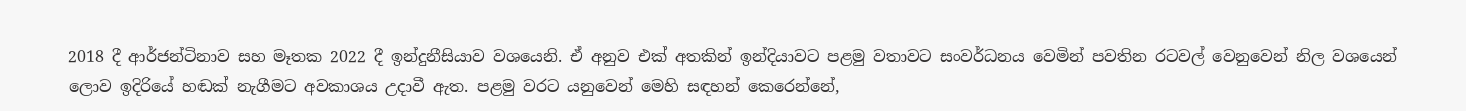2018 දී ආර්ජන්ටිනාව සහ මෑතක 2022 දී ඉන්දුනීසියාව වශයෙනි. ඒ අනුව එක් අතකින් ඉන්දියාවට පළමු වතාවට සංවර්ධනය වෙමින් පවතින රටවල් වෙනුවෙන් නිල වශයෙන් ලොව ඉදිරියේ හඬක් නැගීමට අවකාශය උදාවී ඇත. පළමු වරට යනුවෙන් මෙහි සඳහන් කෙරෙන්නේ,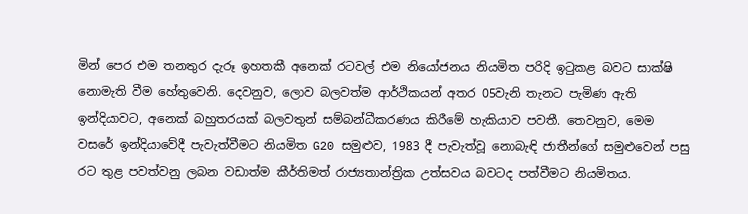මින් පෙර එම තනතුර දැරූ ඉහතකී අනෙක් රටවල් එම නියෝජනය නියමිත පරිදි ඉටුකළ බවට සාක්ෂි නොමැති වීම හේතුවෙනි. දෙවනුව, ලොව බලවත්ම ආර්ථිකයන් අතර 05වැනි තැනට පැමිණ ඇති ඉන්දියාවට, අනෙක් බහුතරයක් බලවතුන් සම්බන්ධීකරණය කිරීමේ හැකියාව පවතී. තෙවනුව, මෙම වසරේ ඉන්දියාවේදී පැවැත්වීමට නියමිත G20 සමුළුව, 1983 දී පැවැත්වූ නොබැඳි ජාතීන්ගේ සමුළුවෙන් පසු රට තුළ පවත්වනු ලබන වඩාත්ම කීර්තිමත් රාජ්‍යතාන්ත්‍රික උත්සවය බවටද පත්වීමට නියමිතය.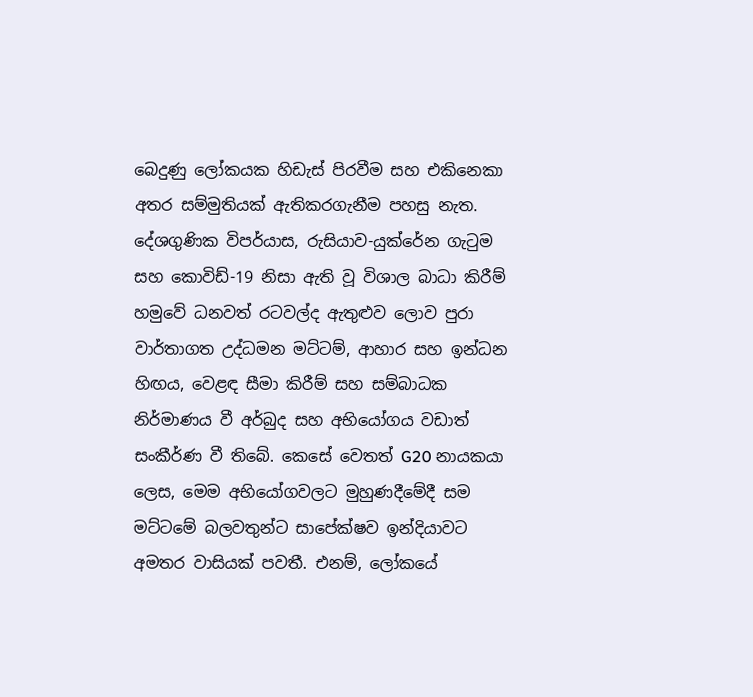බෙදුණු ලෝකයක හිඩැස් පිරවීම සහ එකිනෙකා අතර සම්මුතියක් ඇතිකරගැනීම පහසු නැත. දේශගුණික විපර්යාස, රුසියාව-යුක්රේන ගැටුම සහ කොවිඩ්-19 නිසා ඇති වූ විශාල බාධා කිරීම් හමුවේ ධනවත් රටවල්ද ඇතුළුව ලොව පුරා වාර්තාගත උද්ධමන මට්ටම්, ආහාර සහ ඉන්ධන හිඟය, වෙළඳ සීමා කිරීම් සහ සම්බාධක නිර්මාණය වී අර්බුද සහ අභියෝගය වඩාත් සංකීර්ණ වී තිබේ. කෙසේ වෙතත් G20 නායකයා ලෙස, මෙම අභියෝගවලට මුහුණදීමේදී සම මට්ටමේ බලවතුන්ට සාපේක්ෂව ඉන්දියාවට අමතර වාසියක් පවතී. එනම්, ලෝකයේ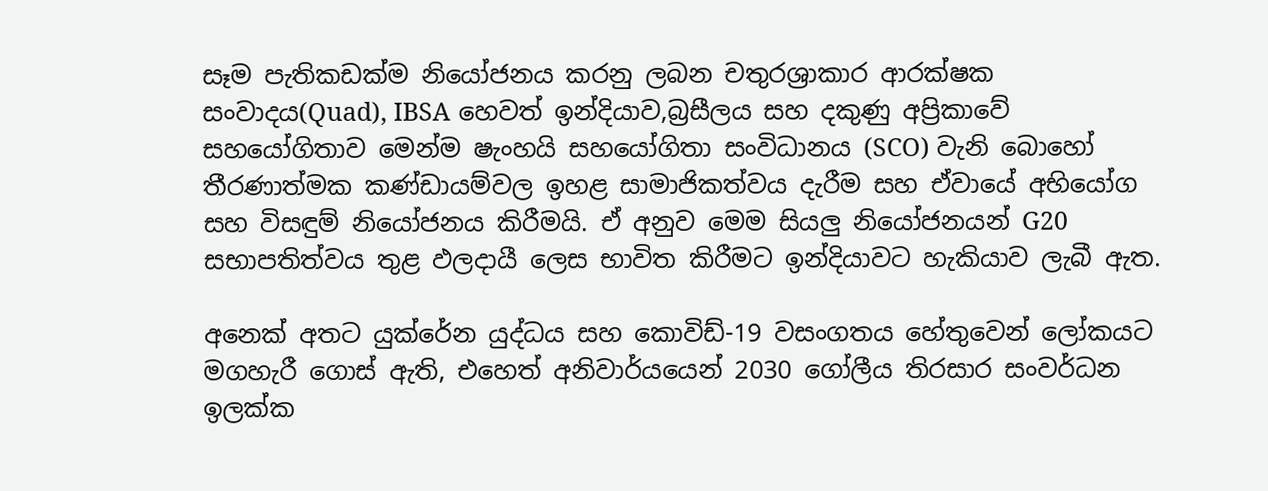සෑම පැතිකඩක්ම නියෝජනය කරනු ලබන චතුරශ්‍රාකාර ආරක්ෂක සංවාදය(Quad), IBSA හෙවත් ඉන්දියාව,බ්‍රසීලය සහ දකුණු අප්‍රිකාවේ සහයෝගිතාව මෙන්ම ෂැංහයි සහයෝගිතා සංවිධානය (SCO) වැනි බොහෝ තීරණාත්මක කණ්ඩායම්වල ඉහළ සාමාජිකත්වය දැරීම සහ ඒවායේ අභියෝග සහ විසඳුම් නියෝජනය කිරීමයි. ඒ අනුව මෙම සියලු නියෝජනයන් G20 සභාපතිත්වය තුළ ඵලදායී ලෙස භාවිත කිරීමට ඉන්දියාවට හැකියාව ලැබී ඇත.

අනෙක් අතට යුක්රේන යුද්ධය සහ කොවිඩ්-19 වසංගතය හේතුවෙන් ලෝකයට මගහැරී ගොස් ඇති, එහෙත් අනිවාර්යයෙන් 2030 ගෝලීය තිරසාර සංවර්ධන ඉලක්ක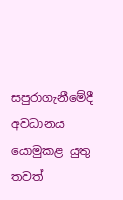සපුරාගැනීමේදී අවධානය යොමුකළ යුතු තවත්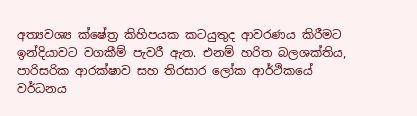අත්‍යවශ්‍ය ක්ෂේත්‍ර කිහිපයක කටයුතුද ආවරණය කිරීමට ඉන්දියාවට වගකීම් පැවරී ඇත. එනම් හරිත බලශක්තිය, පාරිසරික ආරක්ෂාව සහ තිරසාර ලෝක ආර්ථිකයේ වර්ධනය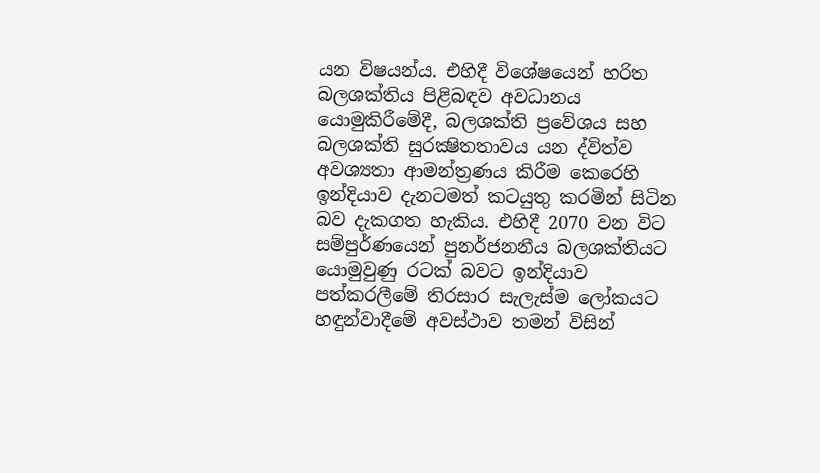යන විෂයන්ය. එහිදී විශේෂයෙන් හරිත බලශක්තිය පිළිබඳව අවධානය යොමුකිරීමේදී, බලශක්ති ප්‍රවේශය සහ බලශක්ති සුරක්‍ෂිතතාවය යන ද්විත්ව අවශ්‍යතා ආමන්ත්‍රණය කිරීම කෙරෙහි ඉන්දියාව දැනටමත් කටයුතු කරමින් සිටින බව දැකගත හැකිය. එහිදී 2070 වන විට සම්පුර්ණයෙන් පුනර්ජනනීය බලශක්තියට යොමුවුණු රටක් බවට ඉන්දියාව පත්කරලීමේ තිරසාර සැලැස්ම ලෝකයට හඳුන්වාදීමේ අවස්ථාව තමන් විසින්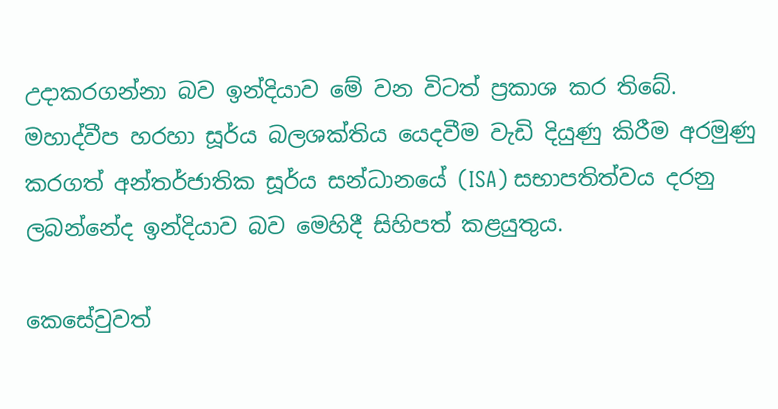උදාකරගන්නා බව ඉන්දියාව මේ වන විටත් ප්‍රකාශ කර තිබේ. මහාද්වීප හරහා සූර්ය බලශක්තිය යෙදවීම වැඩි දියුණු කිරීම අරමුණු කරගත් අන්තර්ජාතික සූර්ය සන්ධානයේ (ISA) සභාපතිත්වය දරනු ලබන්නේද ඉන්දියාව බව මෙහිදී සිහිපත් කළයුතුය.

කෙසේවුවත්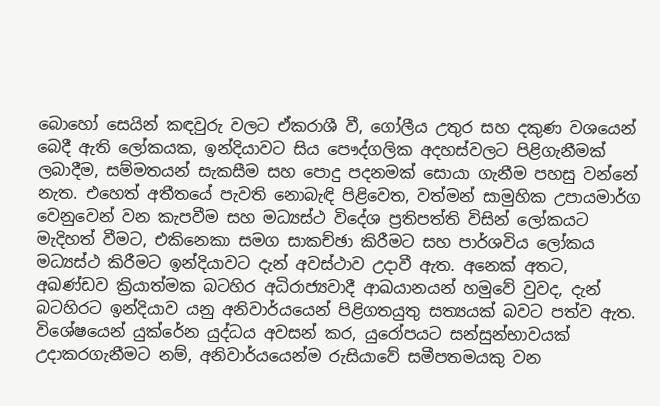බොහෝ සෙයින් කඳවුරු වලට ඒකරාශී වී, ගෝලීය උතුර සහ දකුණ වශයෙන් බෙදී ඇති ලෝකයක, ඉන්දියාවට සිය පෞද්ගලික අදහස්වලට පිළිගැනීමක් ලබාදීම, සම්මතයන් සැකසීම සහ පොදු පදනමක් සොයා ගැනීම පහසු වන්නේ නැත. එහෙත් අතීතයේ පැවති නොබැඳි පිළිවෙත, වත්මන් සාමුහික උපායමාර්ග වෙනුවෙන් වන කැපවීම සහ මධ්‍යස්ථ විදේශ ප්‍රතිපත්ති විසින් ලෝකයට මැදිහත් වීමට, එකිනෙකා සමග සාකච්ඡා කිරීමට සහ පාර්ශවිය ලෝකය මධ්‍යස්ථ කිරීමට ඉන්දියාවට දැන් අවස්ථාව උදාවී ඇත. අනෙක් අතට, අඛණ්ඩව ක්‍රියාත්මක බටහිර අධිරාජ්‍යවාදී ආඛයානයන් හමුවේ වුවද, දැන් බටහිරට ඉන්දියාව යනු අනිවාර්යයෙන් පිළිගතයුතු සත්‍යයක් බවට පත්ව ඇත. විශේෂයෙන් යුක්රේන යුද්ධය අවසන් කර, යුරෝපයට සන්සුන්භාවයක් උදාකරගැනීමට නම්, අනිවාර්යයෙන්ම රුසියාවේ සමීපතමයකු වන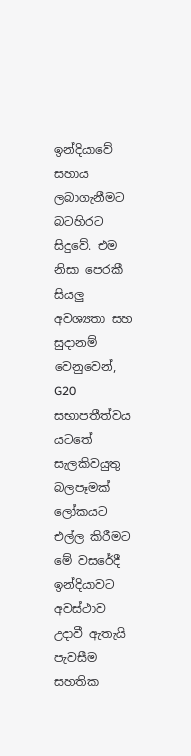ඉන්දියාවේ සහාය ලබාගැනීමට බටහිරට සිදුවේ. එම නිසා පෙරකී සියලු අවශ්‍යතා සහ සුදානම් වෙනුවෙන්, G20 සභාපතීත්වය යටතේ සැලකිවයුතු බලපෑමක් ලෝකයට එල්ල කිරීමට මේ වසරේදී ඉන්දියාවට අවස්ථාව උදාවී ඇතැයි පැවසීම සහතික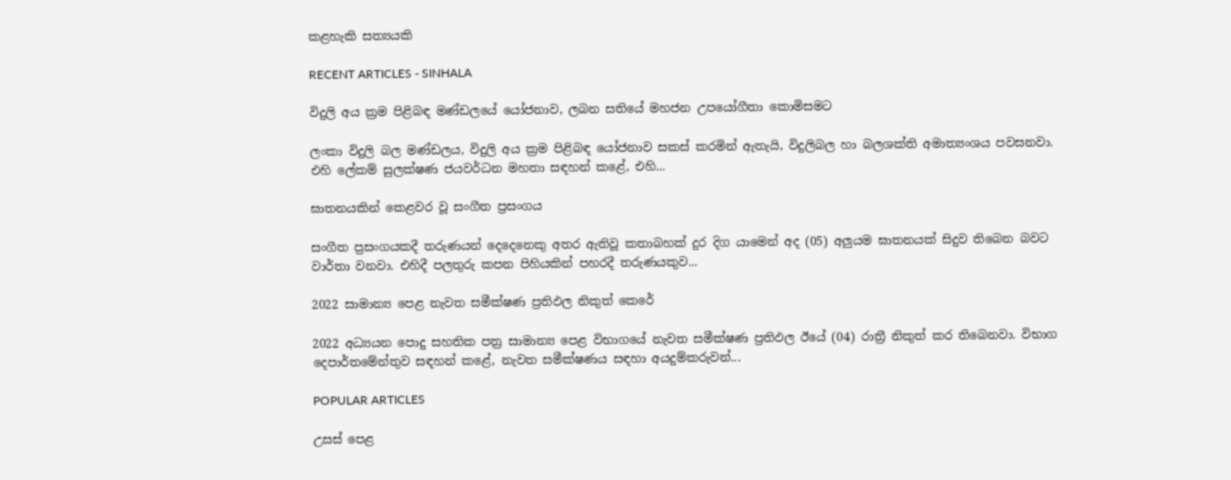කළහැකි සත්‍යයකි

RECENT ARTICLES - SINHALA

විදුලි අය ක්‍රම පිළිබඳ මණ්ඩලයේ යෝජනාව, ලබන සතියේ මහජන උපයෝගීතා කොමිසමට

ලංකා විදුලි බල මණ්ඩලය, විදුලි අය ක්‍රම පිළිබඳ යෝජනාව සකස් කරමින් ඇතැයි, විදුලිබල හා බලශක්ති අමාත්‍යංශය පවසනවා. එහි ලේකම් සුලක්ෂණ ජයවර්ධන මහතා සඳහන් කළේ, එහි...

ඝාතනයකින් කෙළවර වූ සංගීත ප්‍රසංගය

සංගීත ප්‍රසංගයකදී තරුණයන් දෙදෙනෙකු අතර ඇතිවූ කතාබහක් දුර දිග යාමෙන් අද (05) අලුයම ඝාතනයක් සිදුව තිබෙන බවට වාර්තා වනවා. එහිදී පලතුරු කපන පිහියකින් පහරදී තරුණයකුව...

2022 සාමාන්‍ය පෙළ නැවත සමීක්ෂණ ප්‍රතිඵල නිකුත් කෙරේ

2022 අධ්‍යයන පොදු සහතික පත්‍ර සාමාන්‍ය පෙළ විභාගයේ නැවත සමීක්ෂණ ප්‍රතිඵල ඊයේ (04) රාත්‍රී නිකුත් කර තිබෙනවා. විභාග දෙපාර්තමේන්තුව සඳහන් කළේ, නැවත සමීක්ෂණය සඳහා අයදුම්කරුවන්...

POPULAR ARTICLES

උසස් පෙළ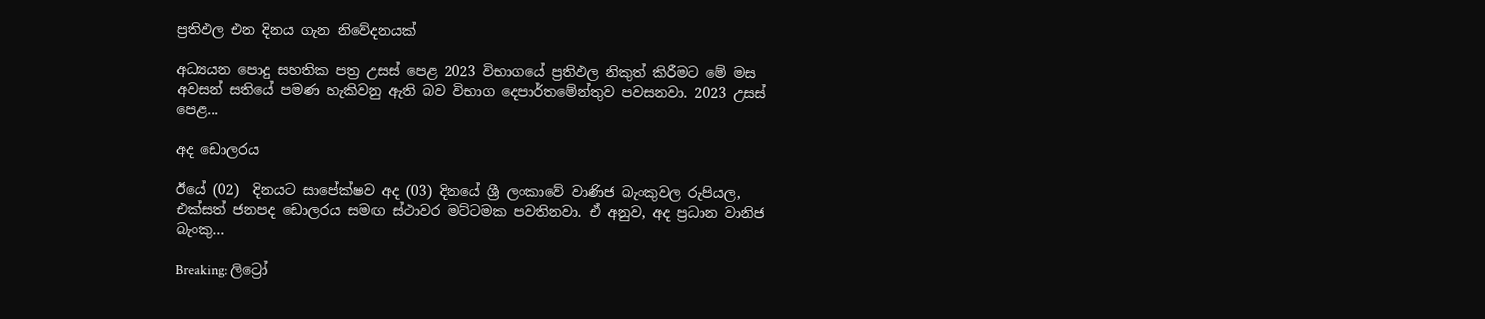ප්‍රතිඵල එන දිනය ගැන නිවේදනයක්

අධ්‍යයන පොදු සහතික පත්‍ර උසස් පෙළ 2023 විභාගයේ ප්‍රතිඵල නිකුත් කිරීමට මේ මස අවසන් සතියේ පමණ හැකිවනු ඇති බව විභාග දෙපාර්තමේන්තුව පවසනවා. 2023 උසස් පෙළ...

අද ඩොලරය

ඊයේ (02)  දිනයට සාපේක්ෂව අද (03) දිනයේ ශ්‍රී ලංකාවේ වාණිජ බැංකුවල රුපියල, එක්සත් ජනපද ඩොලරය සමඟ ස්ථාවර මට්ටමක පවතිනවා. ඒ අනුව, අද ප්‍රධාන වානිජ බැංකු...

Breaking: ලිට්‍රෝ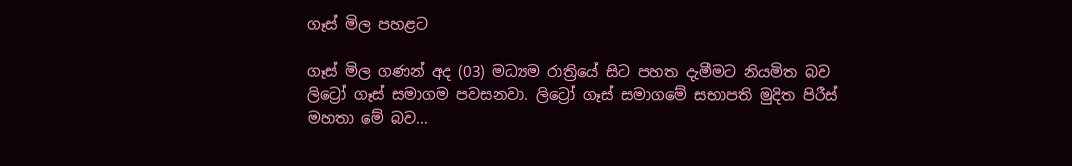ගෑස් මිල පහළට

ගෑස් මිල ගණන් අද (03) මධ්‍යම රාත්‍රියේ සිට පහත දැමීමට නියමිත බව ලිට්‍රෝ ගෑස් සමාගම පවසනවා. ලිට්‍රෝ ගෑස් සමාගමේ සභාපති මුදිත පිරීස් මහතා මේ බව...